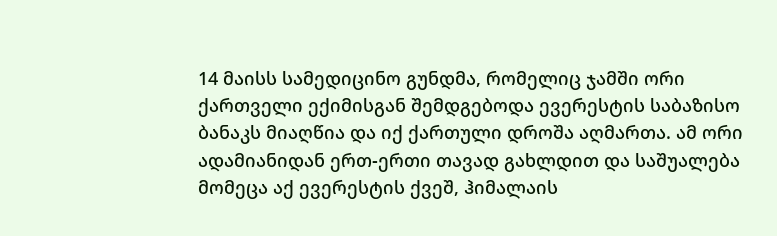14 მაისს სამედიცინო გუნდმა, რომელიც ჯამში ორი ქართველი ექიმისგან შემდგებოდა ევერესტის საბაზისო ბანაკს მიაღწია და იქ ქართული დროშა აღმართა. ამ ორი ადამიანიდან ერთ-ერთი თავად გახლდით და საშუალება მომეცა აქ ევერესტის ქვეშ, ჰიმალაის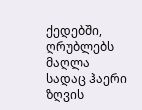ქედებში, ღრუბლებს მაღლა სადაც ჰაერი ზღვის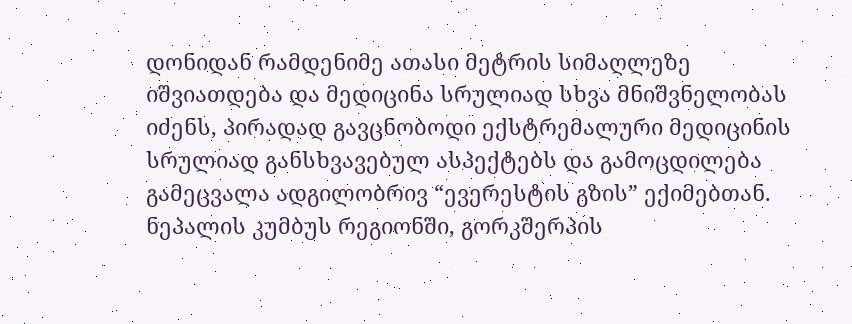დონიდან რამდენიმე ათასი მეტრის სიმაღლეზე იშვიათდება და მედიცინა სრულიად სხვა მნიშვნელობას იძენს, პირადად გავცნობოდი ექსტრემალური მედიცინის სრულიად განსხვავებულ ასპექტებს და გამოცდილება გამეცვალა ადგილობრივ “ევერესტის გზის” ექიმებთან.
ნეპალის კუმბუს რეგიონში, გორკშერპის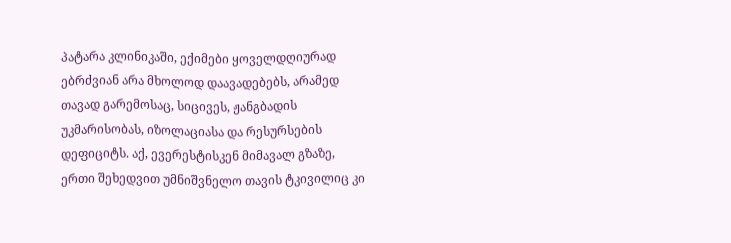პატარა კლინიკაში, ექიმები ყოველდღიურად ებრძვიან არა მხოლოდ დაავადებებს, არამედ თავად გარემოსაც, სიცივეს, ჟანგბადის უკმარისობას, იზოლაციასა და რესურსების დეფიციტს. აქ, ევერესტისკენ მიმავალ გზაზე, ერთი შეხედვით უმნიშვნელო თავის ტკივილიც კი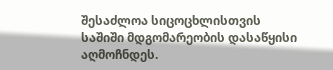შესაძლოა სიცოცხლისთვის საშიში მდგომარეობის დასაწყისი აღმოჩნდეს.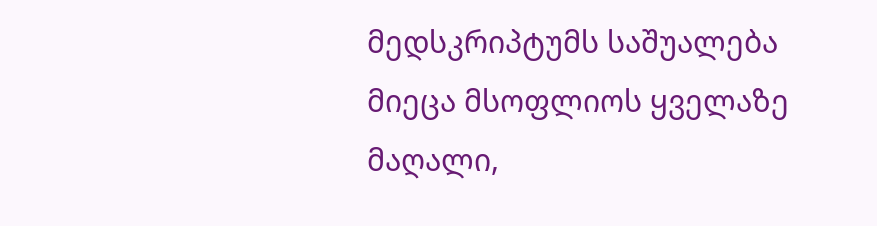მედსკრიპტუმს საშუალება მიეცა მსოფლიოს ყველაზე მაღალი,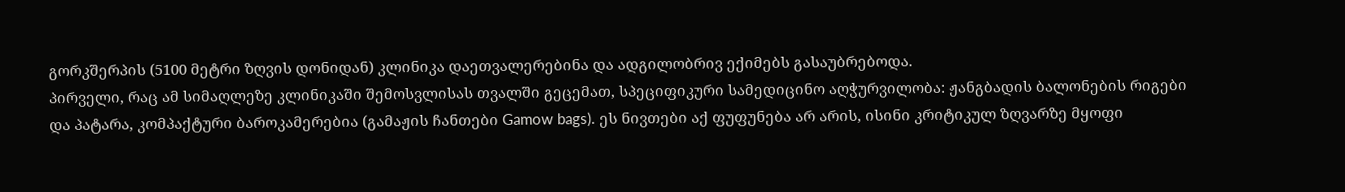გორკშერპის (5100 მეტრი ზღვის დონიდან) კლინიკა დაეთვალერებინა და ადგილობრივ ექიმებს გასაუბრებოდა.
პირველი, რაც ამ სიმაღლეზე კლინიკაში შემოსვლისას თვალში გეცემათ, სპეციფიკური სამედიცინო აღჭურვილობა: ჟანგბადის ბალონების რიგები და პატარა, კომპაქტური ბაროკამერებია (გამაჟის ჩანთები Gamow bags). ეს ნივთები აქ ფუფუნება არ არის, ისინი კრიტიკულ ზღვარზე მყოფი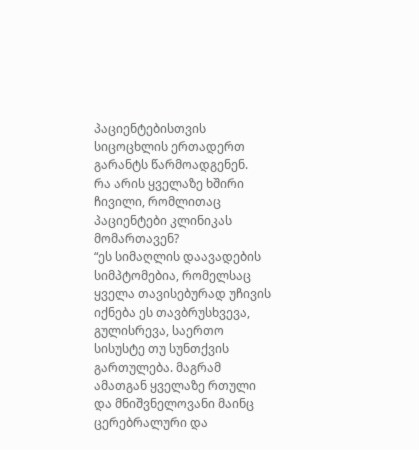პაციენტებისთვის სიცოცხლის ერთადერთ გარანტს წარმოადგენენ.
რა არის ყველაზე ხშირი ჩივილი, რომლითაც პაციენტები კლინიკას მომართავენ?
“ეს სიმაღლის დაავადების სიმპტომებია, რომელსაც ყველა თავისებურად უჩივის იქნება ეს თავბრუსხვევა, გულისრევა, საერთო სისუსტე თუ სუნთქვის გართულება. მაგრამ ამათგან ყველაზე რთული და მნიშვნელოვანი მაინც ცერებრალური და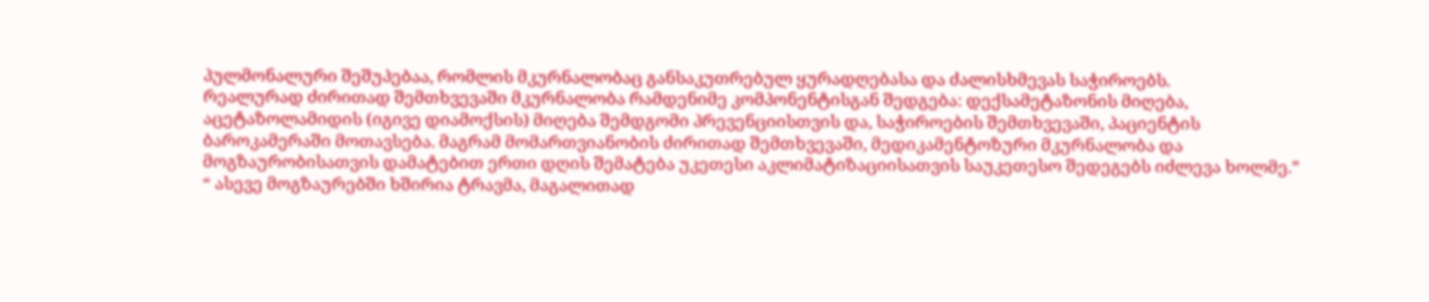პულმონალური შეშუპებაა, რომლის მკურნალობაც განსაკუთრებულ ყურადღებასა და ძალისხმევას საჭიროებს.
რეალურად ძირითად შემთხვევაში მკურნალობა რამდენიმე კომპონენტისგან შედგება: დექსამეტაზონის მიღება, აცეტაზოლამიდის (იგივე დიამოქსის) მიღება შემდგომი პრევენციისთვის და, საჭიროების შემთხვევაში, პაციენტის ბაროკამერაში მოთავსება. მაგრამ მომართვიანობის ძირითად შემთხვევაში, მედიკამენტოზური მკურნალობა და მოგზაურობისათვის დამატებით ერთი დღის შემატება უკეთესი აკლიმატიზაციისათვის საუკეთესო შედეგებს იძლევა ხოლმე.”
“ ასევე მოგზაურებში ხშირია ტრავმა, მაგალითად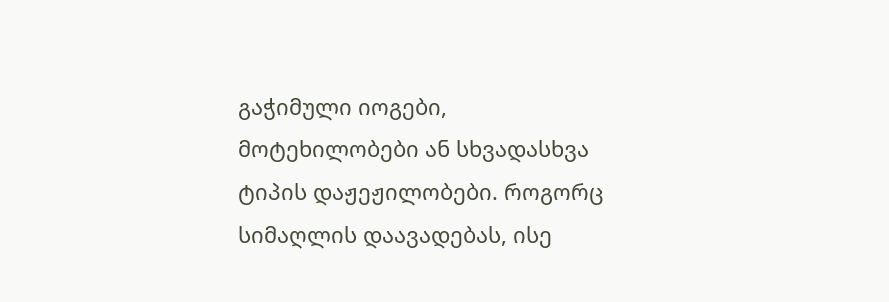გაჭიმული იოგები, მოტეხილობები ან სხვადასხვა ტიპის დაჟეჟილობები. როგორც სიმაღლის დაავადებას, ისე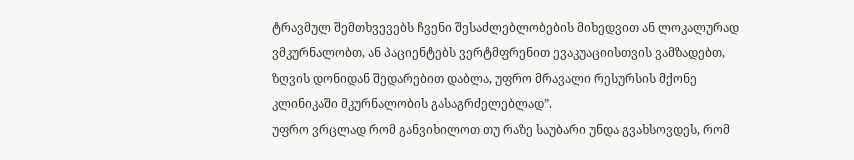ტრავმულ შემთხვევებს ჩვენი შესაძლებლობების მიხედვით ან ლოკალურად ვმკურნალობთ, ან პაციენტებს ვერტმფრენით ევაკუაციისთვის ვამზადებთ, ზღვის დონიდან შედარებით დაბლა, უფრო მრავალი რესურსის მქონე კლინიკაში მკურნალობის გასაგრძელებლად”.
უფრო ვრცლად რომ განვიხილოთ თუ რაზე საუბარი უნდა გვახსოვდეს, რომ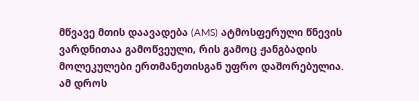მწვავე მთის დაავადება (AMS) ატმოსფერული წნევის ვარდნითაა გამოწვეული, რის გამოც ჟანგბადის მოლეკულები ერთმანეთისგან უფრო დაშორებულია. ამ დროს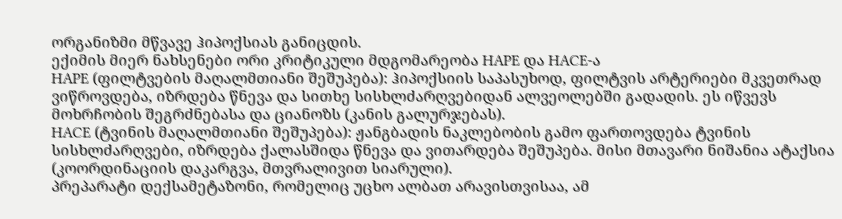ორგანიზმი მწვავე ჰიპოქსიას განიცდის.
ექიმის მიერ ნახსენები ორი კრიტიკული მდგომარეობა HAPE და HACE-ა
HAPE (ფილტვების მაღალმთიანი შეშუპება): ჰიპოქსიის საპასუხოდ, ფილტვის არტერიები მკვეთრად ვიწროვდება, იზრდება წნევა და სითხე სისხლძარღვებიდან ალვეოლებში გადადის. ეს იწვევს მოხრჩობის შეგრძნებასა და ციანოზს (კანის გალურჯებას).
HACE (ტვინის მაღალმთიანი შეშუპება): ჟანგბადის ნაკლებობის გამო ფართოვდება ტვინის სისხლძარღვები, იზრდება ქალასშიდა წნევა და ვითარდება შეშუპება. მისი მთავარი ნიშანია ატაქსია (კოორდინაციის დაკარგვა, მთვრალივით სიარული).
პრეპარატი დექსამეტაზონი, რომელიც უცხო ალბათ არავისთვისაა, ამ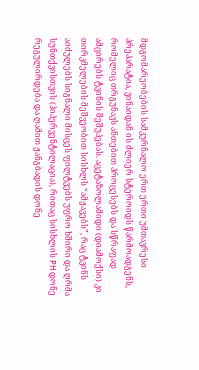მდგომარეობების სამკურნალო ერთ ერთი უმთავრესი პრეპარატია, ვინაიდან ის ძლიერ სტეროიდს წარმოადგენს, რომელიც თრგუნავს ანთებით პროცესებს და სწრაფად ამცირებს ტვინის შეშუპებას. აცეტაზოლამიდი (დიამოქსი) კი თირკმელების მეშვეობით სისხლს “ამჟავებს”, რაც ტვინს აიძულებს სიგნალი მისცეს ფილტვებს უფრო ხშირი და ღრმა სუნთქვისთვის (ჰიპერვენტილაცია), რითაც სისხლის PH დონე რეგულირდება და ღამით ჟანგბადის დონე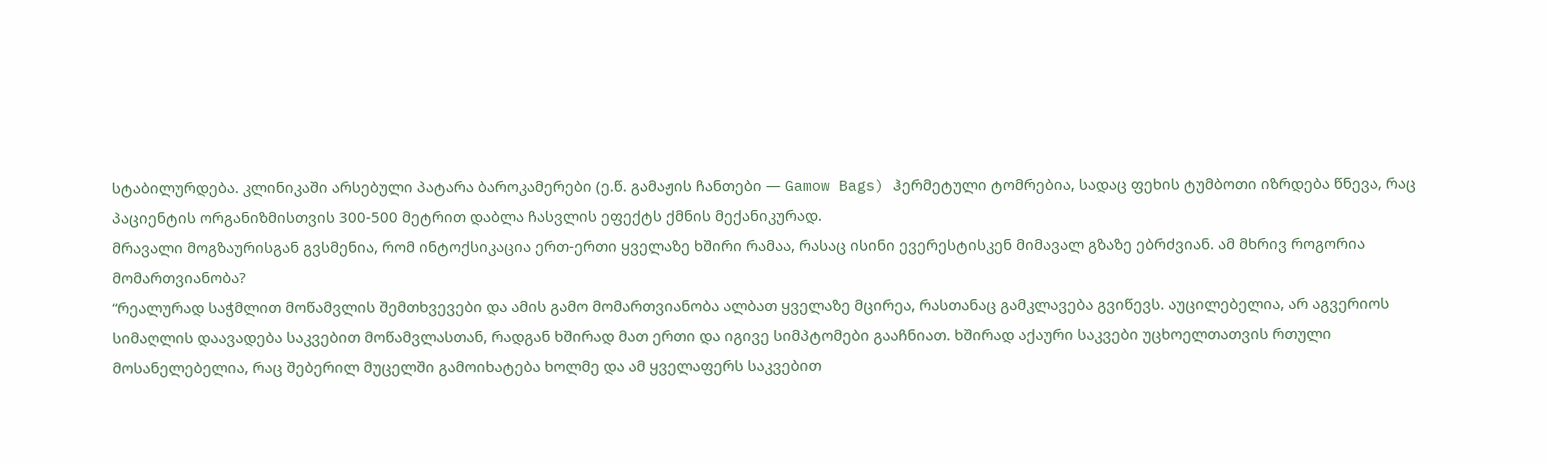სტაბილურდება. კლინიკაში არსებული პატარა ბაროკამერები (ე.წ. გამაჟის ჩანთები — Gamow Bags) ჰერმეტული ტომრებია, სადაც ფეხის ტუმბოთი იზრდება წნევა, რაც პაციენტის ორგანიზმისთვის 300-500 მეტრით დაბლა ჩასვლის ეფექტს ქმნის მექანიკურად.
მრავალი მოგზაურისგან გვსმენია, რომ ინტოქსიკაცია ერთ-ერთი ყველაზე ხშირი რამაა, რასაც ისინი ევერესტისკენ მიმავალ გზაზე ებრძვიან. ამ მხრივ როგორია მომართვიანობა?
“რეალურად საჭმლით მოწამვლის შემთხვევები და ამის გამო მომართვიანობა ალბათ ყველაზე მცირეა, რასთანაც გამკლავება გვიწევს. აუცილებელია, არ აგვერიოს სიმაღლის დაავადება საკვებით მოწამვლასთან, რადგან ხშირად მათ ერთი და იგივე სიმპტომები გააჩნიათ. ხშირად აქაური საკვები უცხოელთათვის რთული მოსანელებელია, რაც შებერილ მუცელში გამოიხატება ხოლმე და ამ ყველაფერს საკვებით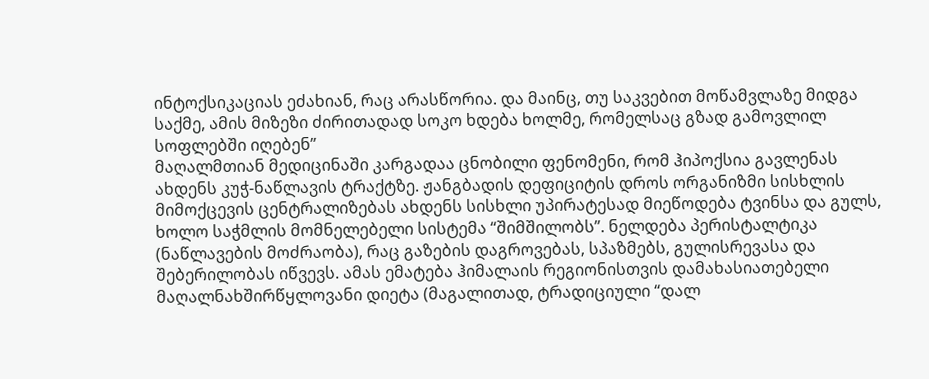ინტოქსიკაციას ეძახიან, რაც არასწორია. და მაინც, თუ საკვებით მოწამვლაზე მიდგა საქმე, ამის მიზეზი ძირითადად სოკო ხდება ხოლმე, რომელსაც გზად გამოვლილ სოფლებში იღებენ”
მაღალმთიან მედიცინაში კარგადაა ცნობილი ფენომენი, რომ ჰიპოქსია გავლენას ახდენს კუჭ-ნაწლავის ტრაქტზე. ჟანგბადის დეფიციტის დროს ორგანიზმი სისხლის მიმოქცევის ცენტრალიზებას ახდენს სისხლი უპირატესად მიეწოდება ტვინსა და გულს, ხოლო საჭმლის მომნელებელი სისტემა “შიმშილობს”. ნელდება პერისტალტიკა (ნაწლავების მოძრაობა), რაც გაზების დაგროვებას, სპაზმებს, გულისრევასა და შებერილობას იწვევს. ამას ემატება ჰიმალაის რეგიონისთვის დამახასიათებელი მაღალნახშირწყლოვანი დიეტა (მაგალითად, ტრადიციული “დალ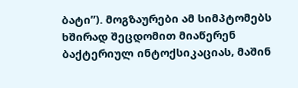ბატი”). მოგზაურები ამ სიმპტომებს ხშირად შეცდომით მიაწერენ ბაქტერიულ ინტოქსიკაციას, მაშინ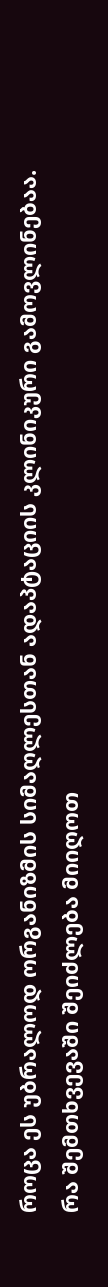როცა ეს უბრალოდ ორგანიზმის სიმაღლესთან ადაპტაციის კლინიკური გამოვლინებაა.
რა შემთხვევაში შეიძლება მიიღოთ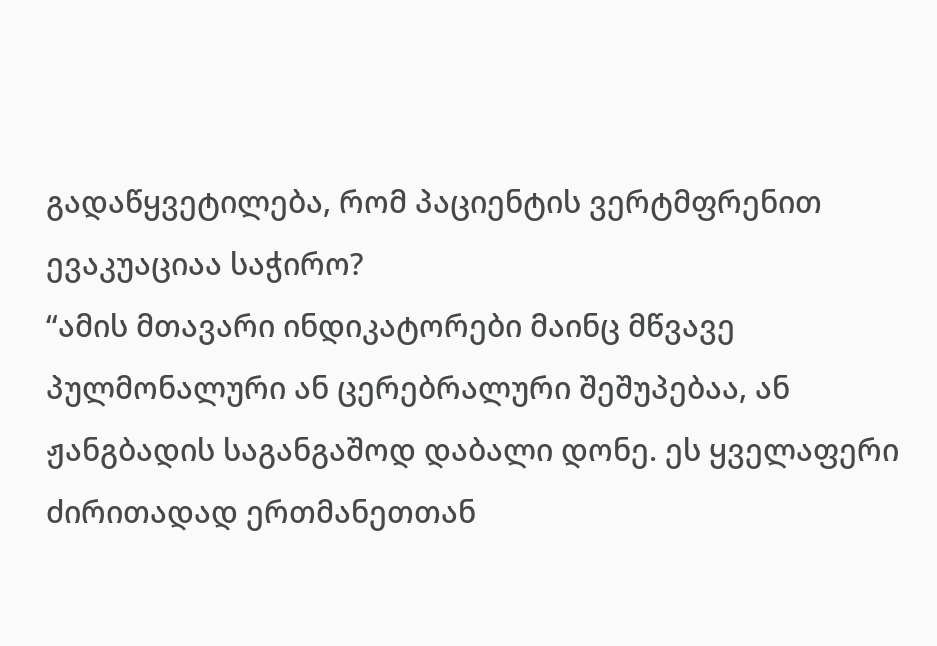გადაწყვეტილება, რომ პაციენტის ვერტმფრენით ევაკუაციაა საჭირო?
“ამის მთავარი ინდიკატორები მაინც მწვავე პულმონალური ან ცერებრალური შეშუპებაა, ან ჟანგბადის საგანგაშოდ დაბალი დონე. ეს ყველაფერი ძირითადად ერთმანეთთან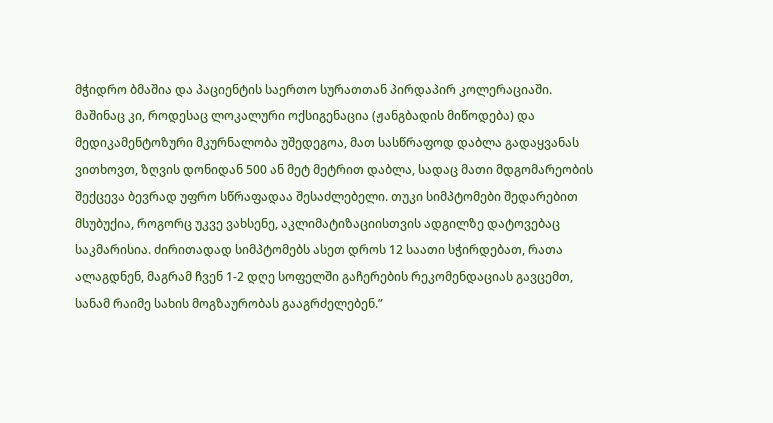მჭიდრო ბმაშია და პაციენტის საერთო სურათთან პირდაპირ კოლერაციაში. მაშინაც კი, როდესაც ლოკალური ოქსიგენაცია (ჟანგბადის მიწოდება) და მედიკამენტოზური მკურნალობა უშედეგოა, მათ სასწრაფოდ დაბლა გადაყვანას ვითხოვთ, ზღვის დონიდან 500 ან მეტ მეტრით დაბლა, სადაც მათი მდგომარეობის შექცევა ბევრად უფრო სწრაფადაა შესაძლებელი. თუკი სიმპტომები შედარებით მსუბუქია, როგორც უკვე ვახსენე, აკლიმატიზაციისთვის ადგილზე დატოვებაც საკმარისია. ძირითადად სიმპტომებს ასეთ დროს 12 საათი სჭირდებათ, რათა ალაგდნენ, მაგრამ ჩვენ 1-2 დღე სოფელში გაჩერების რეკომენდაციას გავცემთ, სანამ რაიმე სახის მოგზაურობას გააგრძელებენ.”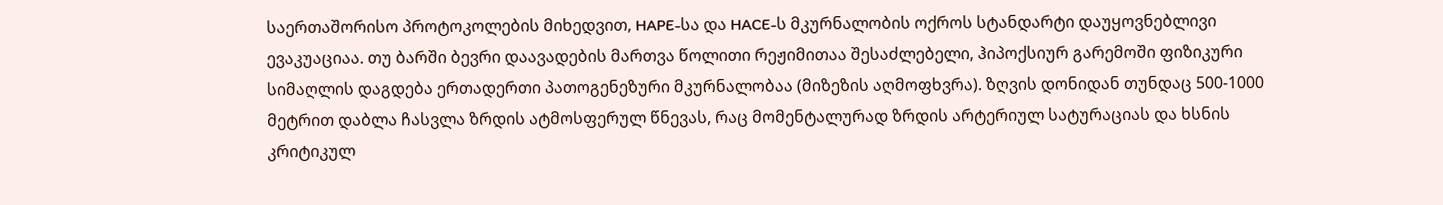საერთაშორისო პროტოკოლების მიხედვით, HAPE-სა და HACE-ს მკურნალობის ოქროს სტანდარტი დაუყოვნებლივი ევაკუაციაა. თუ ბარში ბევრი დაავადების მართვა წოლითი რეჟიმითაა შესაძლებელი, ჰიპოქსიურ გარემოში ფიზიკური სიმაღლის დაგდება ერთადერთი პათოგენეზური მკურნალობაა (მიზეზის აღმოფხვრა). ზღვის დონიდან თუნდაც 500-1000 მეტრით დაბლა ჩასვლა ზრდის ატმოსფერულ წნევას, რაც მომენტალურად ზრდის არტერიულ სატურაციას და ხსნის კრიტიკულ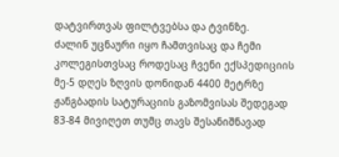დატვირთვას ფილტვებსა და ტვინზე.
ძალინ უცნაური იყო ჩამთვისაც და ჩემი კოლეგისთვსაც როდესაც ჩვენი ექსპედიციის მე-5 დღეს ზღვის დონიდან 4400 მეტრზე ჟანგბადის სატურაციის გაზომვისას შედეგად 83-84 მივიღეთ თუმც თავს შესანიშნავად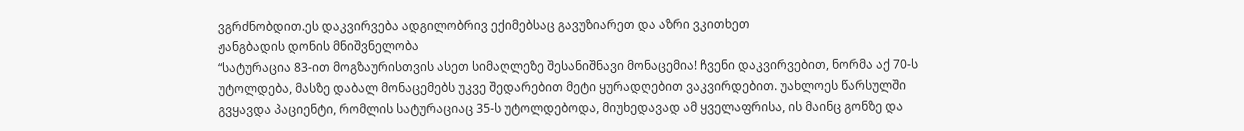ვგრძნობდით.ეს დაკვირვება ადგილობრივ ექიმებსაც გავუზიარეთ და აზრი ვკითხეთ
ჟანგბადის დონის მნიშვნელობა
“სატურაცია 83-ით მოგზაურისთვის ასეთ სიმაღლეზე შესანიშნავი მონაცემია! ჩვენი დაკვირვებით, ნორმა აქ 70-ს უტოლდება, მასზე დაბალ მონაცემებს უკვე შედარებით მეტი ყურადღებით ვაკვირდებით. უახლოეს წარსულში გვყავდა პაციენტი, რომლის სატურაციაც 35-ს უტოლდებოდა, მიუხედავად ამ ყველაფრისა, ის მაინც გონზე და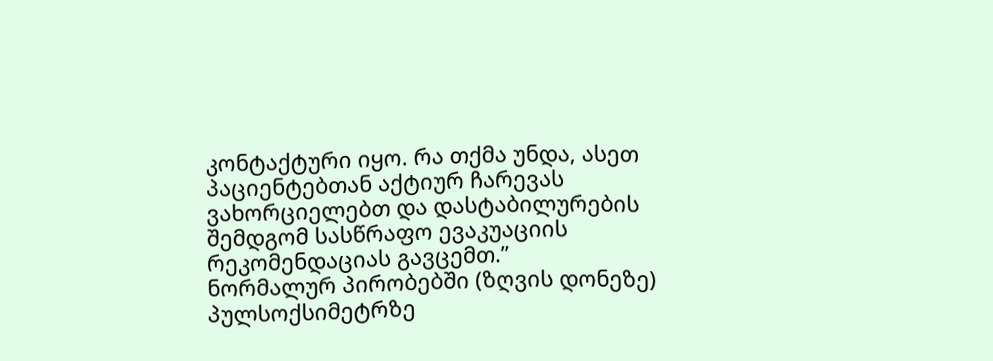კონტაქტური იყო. რა თქმა უნდა, ასეთ პაციენტებთან აქტიურ ჩარევას ვახორციელებთ და დასტაბილურების შემდგომ სასწრაფო ევაკუაციის რეკომენდაციას გავცემთ.”
ნორმალურ პირობებში (ზღვის დონეზე) პულსოქსიმეტრზე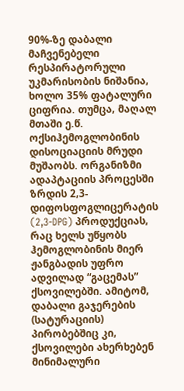90%-ზე დაბალი მაჩვენებელი რესპირატორული უკმარისობის ნიშანია, ხოლო 35% ფატალური ციფრია. თუმცა, მაღალ მთაში ე.წ. ოქსიჰემოგლობინის დისოციაციის მრუდი მუშაობს. ორგანიზმი ადაპტაციის პროცესში ზრდის 2,3-დიფოსფოგლიცერატის (2,3-DPG) პროდუქციას, რაც ხელს უწყობს ჰემოგლობინის მიერ ჟანგბადის უფრო ადვილად “გაცემას” ქსოვილებში. ამიტომ, დაბალი გაჯერების (სატურაციის) პირობებშიც კი, ქსოვილები ახერხებენ მინიმალური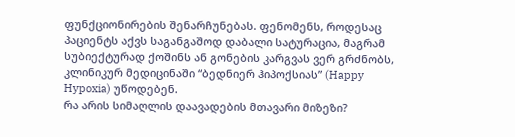ფუნქციონირების შენარჩუნებას. ფენომენს, როდესაც პაციენტს აქვს საგანგაშოდ დაბალი სატურაცია, მაგრამ სუბიექტურად ქოშინს ან გონების კარგვას ვერ გრძნობს, კლინიკურ მედიცინაში “ბედნიერ ჰიპოქსიას” (Happy Hypoxia) უწოდებენ.
რა არის სიმაღლის დაავადების მთავარი მიზეზი?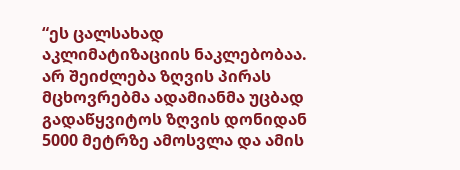“ეს ცალსახად აკლიმატიზაციის ნაკლებობაა. არ შეიძლება ზღვის პირას მცხოვრებმა ადამიანმა უცბად გადაწყვიტოს ზღვის დონიდან 5000 მეტრზე ამოსვლა და ამის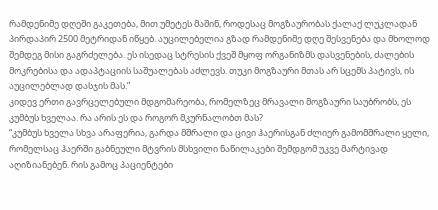რამდენიმე დღეში გაკეთება, მით უმეტეს მაშინ, როდესაც მოგზაურობას ქალაქ ლუკლადან პირდაპირ 2500 მეტრიდან იწყებ. აუცილებელია გზად რამდენიმე დღე შესვენება და მხოლოდ შემდეგ მისი გაგრძელება. ეს ისედაც სტრესის ქვეშ მყოფ ორგანიზმს დასვენების, ძალების მოკრებისა და ადაპტაციის საშუალებას აძლევს. თუკი მოგზაური მთას არ სცემს პატივს, ის აუცილებლად დასჯის მას.”
კიდევ ერთი გავრცელებული მდგომარეობა, რომელზეც მრავალი მოგზაური საუბრობს, ეს კუმბუს ხველაა. რა არის ეს და როგორ მკურნალობთ მას?
“კუმბუს ხველა სხვა არაფერია, გარდა მშრალი და ცივი ჰაერისგან ძლიერ გამომშრალი ყელი, რომელსაც ჰაერში გაბნეული მტვრის მსხვილი ნაწილაკები შემდგომ უკვე მარტივად აღიზიანებენ. რის გამოც პაციენტები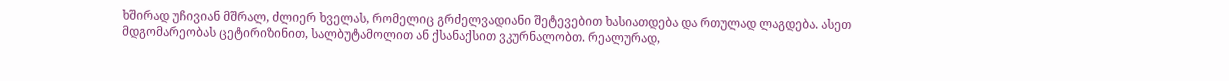ხშირად უჩივიან მშრალ, ძლიერ ხველას, რომელიც გრძელვადიანი შეტევებით ხასიათდება და რთულად ლაგდება. ასეთ მდგომარეობას ცეტირიზინით, სალბუტამოლით ან ქსანაქსით ვკურნალობთ. რეალურად,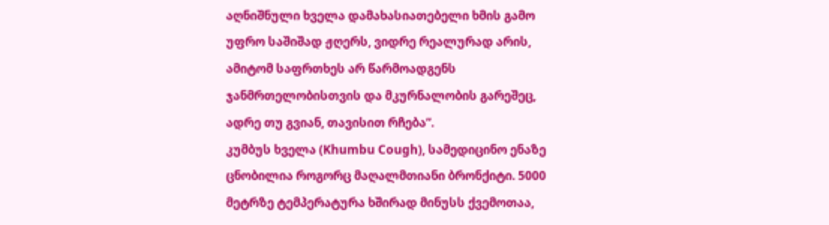აღნიშნული ხველა დამახასიათებელი ხმის გამო უფრო საშიშად ჟღერს, ვიდრე რეალურად არის, ამიტომ საფრთხეს არ წარმოადგენს ჯანმრთელობისთვის და მკურნალობის გარეშეც, ადრე თუ გვიან, თავისით რჩება”.
კუმბუს ხველა (Khumbu Cough), სამედიცინო ენაზე ცნობილია როგორც მაღალმთიანი ბრონქიტი. 5000 მეტრზე ტემპერატურა ხშირად მინუსს ქვემოთაა,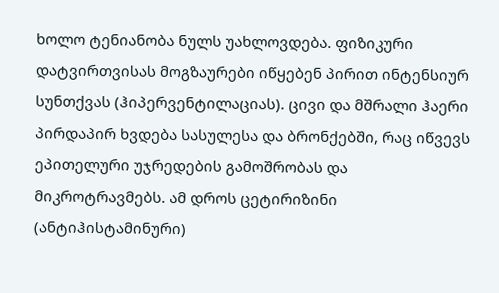ხოლო ტენიანობა ნულს უახლოვდება. ფიზიკური დატვირთვისას მოგზაურები იწყებენ პირით ინტენსიურ სუნთქვას (ჰიპერვენტილაციას). ცივი და მშრალი ჰაერი პირდაპირ ხვდება სასულესა და ბრონქებში, რაც იწვევს ეპითელური უჯრედების გამოშრობას და მიკროტრავმებს. ამ დროს ცეტირიზინი (ანტიჰისტამინური)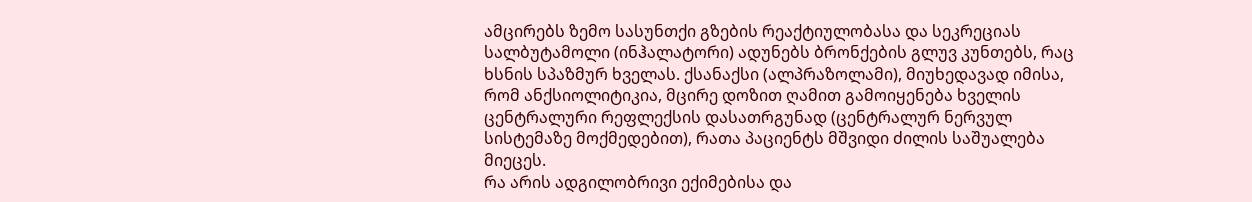ამცირებს ზემო სასუნთქი გზების რეაქტიულობასა და სეკრეციას სალბუტამოლი (ინჰალატორი) ადუნებს ბრონქების გლუვ კუნთებს, რაც ხსნის სპაზმურ ხველას. ქსანაქსი (ალპრაზოლამი), მიუხედავად იმისა, რომ ანქსიოლიტიკია, მცირე დოზით ღამით გამოიყენება ხველის ცენტრალური რეფლექსის დასათრგუნად (ცენტრალურ ნერვულ სისტემაზე მოქმედებით), რათა პაციენტს მშვიდი ძილის საშუალება მიეცეს.
რა არის ადგილობრივი ექიმებისა და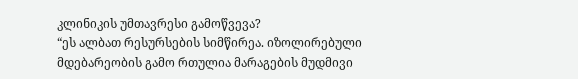კლინიკის უმთავრესი გამოწვევა?
“ეს ალბათ რესურსების სიმწირეა. იზოლირებული მდებარეობის გამო რთულია მარაგების მუდმივი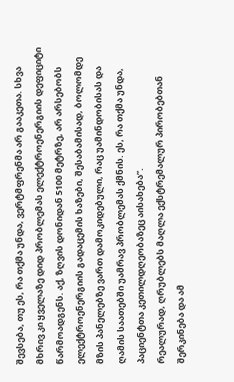შევსება, თუ ეს, რა თქმა უნდა, ვერტმფრენმა არ გააკეთა. სხვა მხრივ კი ყველაზე დიდ პრობლემას ელექტროენერგიის დეფიციტი წარმოადგენს. აქ, ზღვის დონიდან 5100 მეტრზე, არ არსებობს ელექტროენერგიის გადაცემის ხაზები, შესაბამისად, ბოლომდე მზის პანელებზე ვართ დამოკიდებული, რაც უამინდობისას და ღამის საათებში უამრავ პრობლემას ქმნის. ეს, რა თქმა უნდა, პაციენტთა კეთილდღეობაზეც აისახება”.
რეალურად, ღრუბლებს მაღლა ექსტრემალურ პირობებთან შერკინება და ამ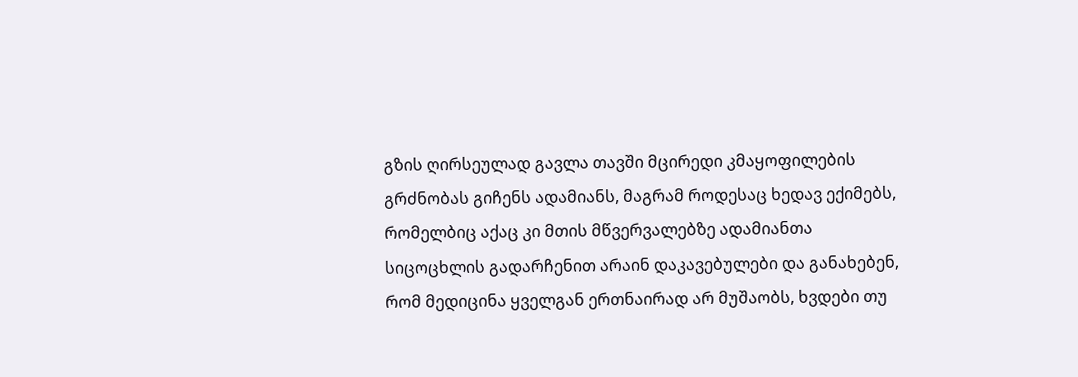გზის ღირსეულად გავლა თავში მცირედი კმაყოფილების გრძნობას გიჩენს ადამიანს, მაგრამ როდესაც ხედავ ექიმებს, რომელბიც აქაც კი მთის მწვერვალებზე ადამიანთა სიცოცხლის გადარჩენით არაინ დაკავებულები და განახებენ, რომ მედიცინა ყველგან ერთნაირად არ მუშაობს, ხვდები თუ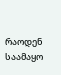რაოდენ საამაყო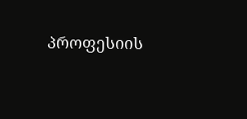პროფესიის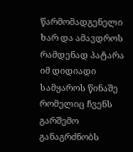წარმომადგენელი ხარ და ამავდროს რამდენად პატარა იმ დიდიადი სამყაროს წინაშე რომელიც ჩვენს გარშემო განაგრძნობს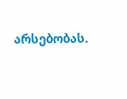არსებობას.